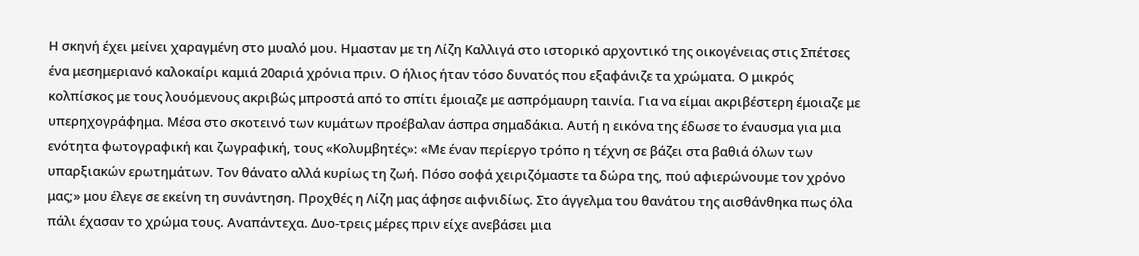Η σκηνή έχει μείνει χαραγμένη στο μυαλό μου. Ημασταν με τη Λίζη Καλλιγά στο ιστορικό αρχοντικό της οικογένειας στις Σπέτσες ένα μεσημεριανό καλοκαίρι καμιά 20αριά χρόνια πριν. Ο ήλιος ήταν τόσο δυνατός που εξαφάνιζε τα χρώματα. Ο μικρός κολπίσκος με τους λουόμενους ακριβώς μπροστά από το σπίτι έμοιαζε με ασπρόμαυρη ταινία. Για να είμαι ακριβέστερη έμοιαζε με υπερηχογράφημα. Μέσα στο σκοτεινό των κυμάτων προέβαλαν άσπρα σημαδάκια. Αυτή η εικόνα της έδωσε το έναυσμα για μια ενότητα φωτογραφική και ζωγραφική, τους «Κολυμβητές»: «Με έναν περίεργο τρόπο η τέχνη σε βάζει στα βαθιά όλων των υπαρξιακών ερωτημάτων. Τον θάνατο αλλά κυρίως τη ζωή. Πόσο σοφά χειριζόμαστε τα δώρα της, πού αφιερώνουμε τον χρόνο μας;» μου έλεγε σε εκείνη τη συνάντηση. Προχθές η Λίζη μας άφησε αιφνιδίως. Στο άγγελμα του θανάτου της αισθάνθηκα πως όλα πάλι έχασαν το χρώμα τους. Αναπάντεχα. Δυο-τρεις μέρες πριν είχε ανεβάσει μια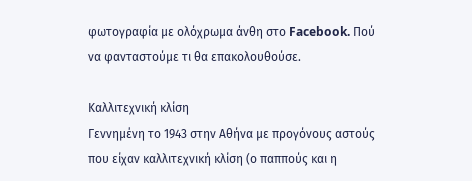φωτογραφία με ολόχρωμα άνθη στο Facebook. Πού να φανταστούμε τι θα επακολουθούσε.

Καλλιτεχνική κλίση
Γεννημένη το 1943 στην Αθήνα με προγόνους αστούς που είχαν καλλιτεχνική κλίση (ο παππούς και η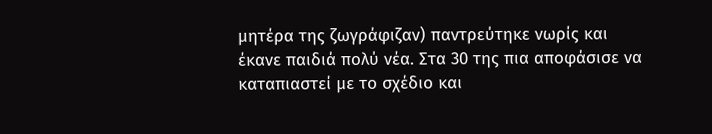μητέρα της ζωγράφιζαν) παντρεύτηκε νωρίς και έκανε παιδιά πολύ νέα. Στα 30 της πια αποφάσισε να καταπιαστεί με το σχέδιο και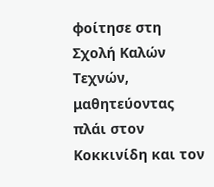φοίτησε στη Σχολή Καλών Τεχνών, μαθητεύοντας πλάι στον Κοκκινίδη και τον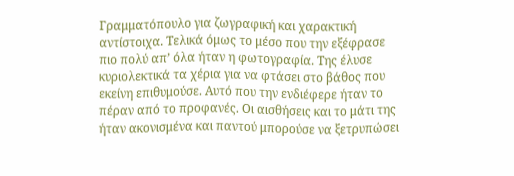Γραμματόπουλο για ζωγραφική και χαρακτική αντίστοιχα. Τελικά όμως το μέσο που την εξέφρασε πιο πολύ απ’ όλα ήταν η φωτογραφία. Της έλυσε κυριολεκτικά τα χέρια για να φτάσει στο βάθος που εκείνη επιθυμούσε. Αυτό που την ενδιέφερε ήταν το πέραν από το προφανές. Οι αισθήσεις και το μάτι της ήταν ακονισμένα και παντού μπορούσε να ξετρυπώσει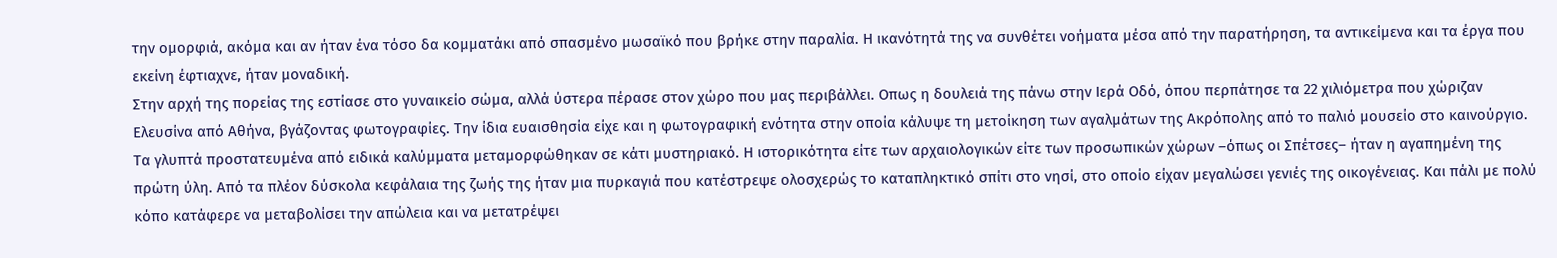την ομορφιά, ακόμα και αν ήταν ένα τόσο δα κομματάκι από σπασμένο μωσαϊκό που βρήκε στην παραλία. Η ικανότητά της να συνθέτει νοήματα μέσα από την παρατήρηση, τα αντικείμενα και τα έργα που εκείνη έφτιαχνε, ήταν μοναδική.
Στην αρχή της πορείας της εστίασε στο γυναικείο σώμα, αλλά ύστερα πέρασε στον χώρο που μας περιβάλλει. Οπως η δουλειά της πάνω στην Ιερά Οδό, όπου περπάτησε τα 22 χιλιόμετρα που χώριζαν Ελευσίνα από Αθήνα, βγάζοντας φωτογραφίες. Την ίδια ευαισθησία είχε και η φωτογραφική ενότητα στην οποία κάλυψε τη μετοίκηση των αγαλμάτων της Ακρόπολης από το παλιό μουσείο στο καινούργιο. Τα γλυπτά προστατευμένα από ειδικά καλύμματα μεταμορφώθηκαν σε κάτι μυστηριακό. Η ιστορικότητα είτε των αρχαιολογικών είτε των προσωπικών χώρων –όπως οι Σπέτσες– ήταν η αγαπημένη της πρώτη ύλη. Από τα πλέον δύσκολα κεφάλαια της ζωής της ήταν μια πυρκαγιά που κατέστρεψε ολοσχερώς το καταπληκτικό σπίτι στο νησί, στο οποίο είχαν μεγαλώσει γενιές της οικογένειας. Και πάλι με πολύ κόπο κατάφερε να μεταβολίσει την απώλεια και να μετατρέψει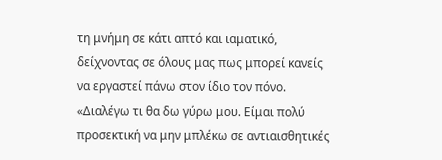τη μνήμη σε κάτι απτό και ιαματικό, δείχνοντας σε όλους μας πως μπορεί κανείς να εργαστεί πάνω στον ίδιο τον πόνο.
«Διαλέγω τι θα δω γύρω μου. Είμαι πολύ προσεκτική να μην μπλέκω σε αντιαισθητικές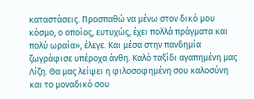καταστάσεις. Προσπαθώ να μένω στον δικό μου κόσμο, ο οποίος, ευτυχώς, έχει πολλά πράγματα και πολύ ωραία», έλεγε. Και μέσα στην πανδημία ζωγράφισε υπέροχα άνθη. Καλό ταξίδι αγαπημένη μας Λίζη. Θα μας λείψει η φιλοσοφημένη σου καλοσύνη και το μοναδικό σου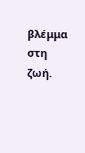βλέμμα στη ζωή.